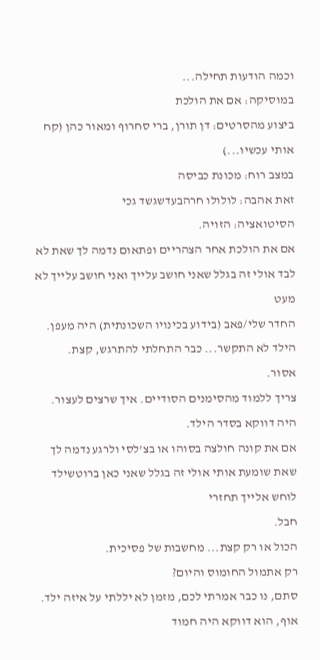וכמה הודעות תחילה...
במוסיקה: אם את הולכת
ביצוע מהסרטים: דן תורן, ברי סחרוף ומאור כהן (קח אותי עכשיו...)
במצב רוח: מכונת כביסה
זאת אהבה: לולולו חרהבעדשגשד גכי
הסיטואציה: הזויה.
אם את הולכת אחר הצהריים ופתאום נדמה לך שאת לא לבד אולי זה בגלל שאני חושב עלייך ואני חושב עלייך לא מעט
החדר שלי/פאב (בידוע בכינויו השכונתית) היה מעפן.
הילד לא התקשר... כבר התחלתי להתרגש, קצת.
אסור.
צריך ללמוד מהסימנים הסודיים. איך שרצים לעצור.
היה דווקא בסדר הילד.
אם את קונה חולצה בסוהו או בצ'לסי ולרגע נדמה לך שאת שומעת אותי אולי זה בגלל שאני כאן ברוטשילד לוחש אלייך תחזרי
חבל.
הכול או רק קצת... מחשבות של פסיכית.
רק אתמול החומוס והיום?
סתם, נו כבר אמרתי לכם, מזמן לא יללתי על איזה ילד.
אוף, הוא דווקא היה חמוד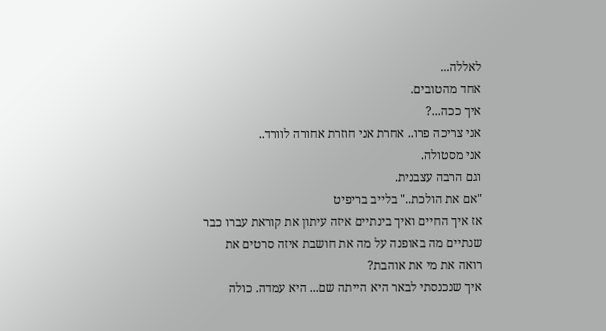לאללה...
אחד מהטובים.
איך ככה...?
אני צריכה פרו.. אחרת אני חוזרת אחורה לוורד..
אני מסטולה.
וגם הרבה עצבנית.
"אם את הולכת.." בלייב בריפיט
אז איך החיים ואיך בינתיים איזה עיתון את קוראת עברו כבר שנתיים מה באופנה על מה את חושבת איזה סרטים את רואה את מי את אוהבת?
איך שנכנסתי לבאר היא הייתה שם... היא עמדה. כולה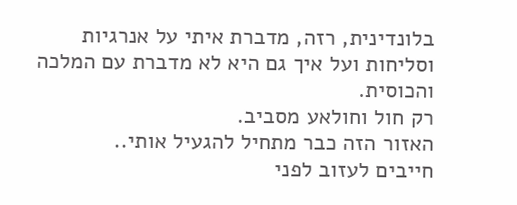בלונדינית, רזה, מדברת איתי על אנרגיות וסליחות ועל איך גם היא לא מדברת עם המלכה והכוסית.
רק חול וחולאע מסביב.
האזור הזה כבר מתחיל להגעיל אותי..
חייבים לעזוב לפני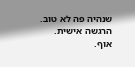שנהיה פה לא טוב.
הרגשה אישית.
אוף.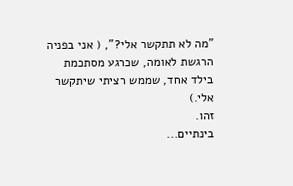"מה לא תתקשר אלי?", ( אני בפניה הרגשת לאומה, שכרגע מסתכמת בילד אחד, שממש רציתי שיתקשר אלי.)
זהו.
בינתיים...